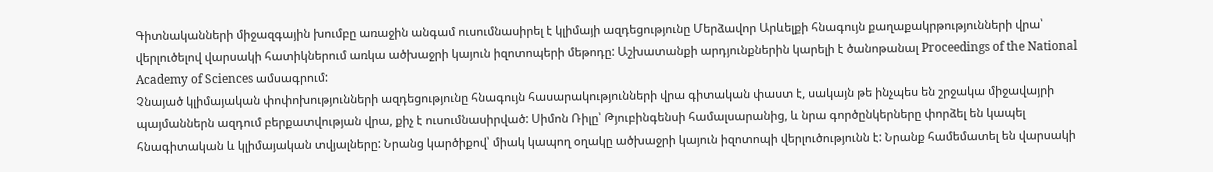Գիտնականների միջազգային խումբը առաջին անգամ ուսումնասիրել է կլիմայի ազդեցությունը Մերձավոր Արևելքի հնագույն քաղաքակրթությունների վրա՝ վերլուծելով վարսակի հատիկներում առկա ածխաջրի կայուն իզոտոպերի մեթոդը: Աշխատանքի արդյունքներին կարելի է ծանոթանալ Proceedings of the National Academy of Sciences ամսագրում:
Չնայած կլիմայական փոփոխությունների ազդեցությունը հնագույն հասարակությունների վրա գիտական փաստ է, սակայն թե ինչպես են շրջակա միջավայրի պայմաններն ազդում բերքատվության վրա, քիչ է ուսումնասիրված: Սիմոն Ռիլը՝ Թյուբինգենսի համալսարանից, և նրա գործընկերները փորձել են կապել հնագիտական և կլիմայական տվյալները: Նրանց կարծիքով՝ միակ կապող օղակը ածխաջրի կայուն իզոտոպի վերլուծությունն է: Նրանք համեմատել են վարսակի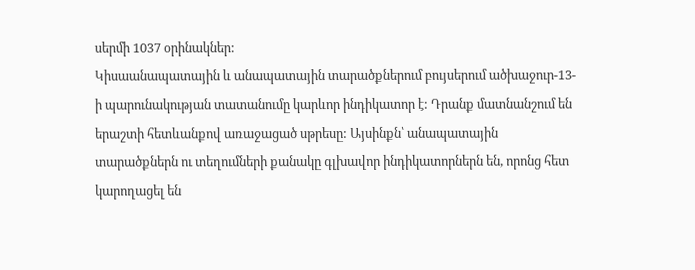սերմի 1037 օրինակներ:
Կիսաանապատային և անապատային տարածքներում բույսերում ածխաջուր-13-ի պարունակության տատանումը կարևոր ինդիկատոր է: Դրանք մատնանշում են երաշտի հետևանքով առաջացած սթրեսը: Այսինքն՝ անապատային տարածքներն ու տեղումների քանակը գլխավոր ինդիկատորներն են, որոնց հետ կարողացել են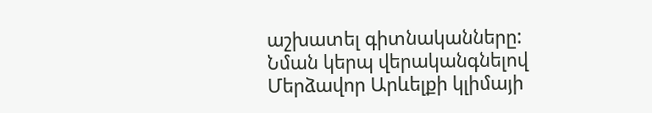աշխատել գիտնականները:
Նման կերպ վերականգնելով Մերձավոր Արևելքի կլիմայի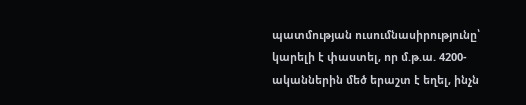պատմության ուսումնասիրությունը՝ կարելի է փաստել, որ մ.թ.ա. 4200-ականներին մեծ երաշտ է եղել, ինչն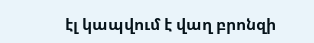էլ կապվում է վաղ բրոնզի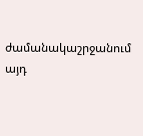ժամանակաշրջանում այդ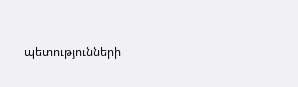պետությունների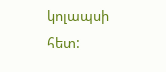կոլապսի հետ: